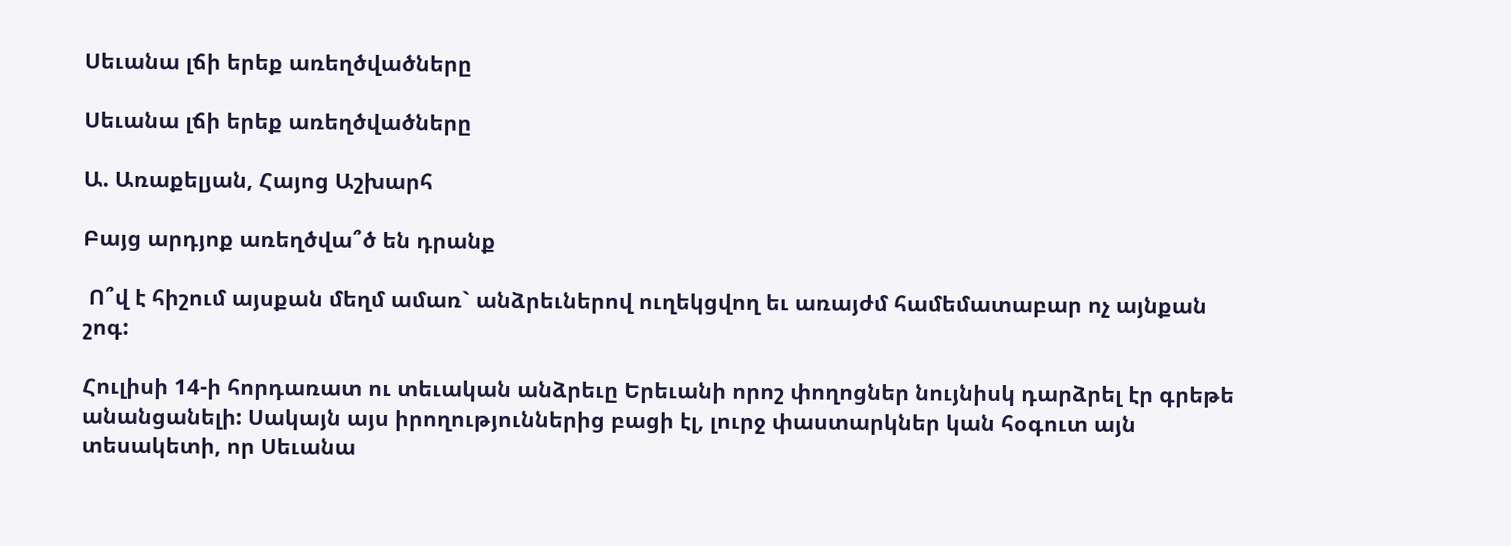Սեւանա լճի երեք առեղծվածները

Սեւանա լճի երեք առեղծվածները

Ա. Առաքելյան, Հայոց Աշխարհ

Բայց արդյոք առեղծվա՞ծ են դրանք

 Ո՞վ է հիշում այսքան մեղմ ամառ` անձրեւներով ուղեկցվող եւ առայժմ համեմատաբար ոչ այնքան շոգ:

Հուլիսի 14-ի հորդառատ ու տեւական անձրեւը Երեւանի որոշ փողոցներ նույնիսկ դարձրել էր գրեթե անանցանելի: Սակայն այս իրողություններից բացի էլ, լուրջ փաստարկներ կան հօգուտ այն տեսակետի, որ Սեւանա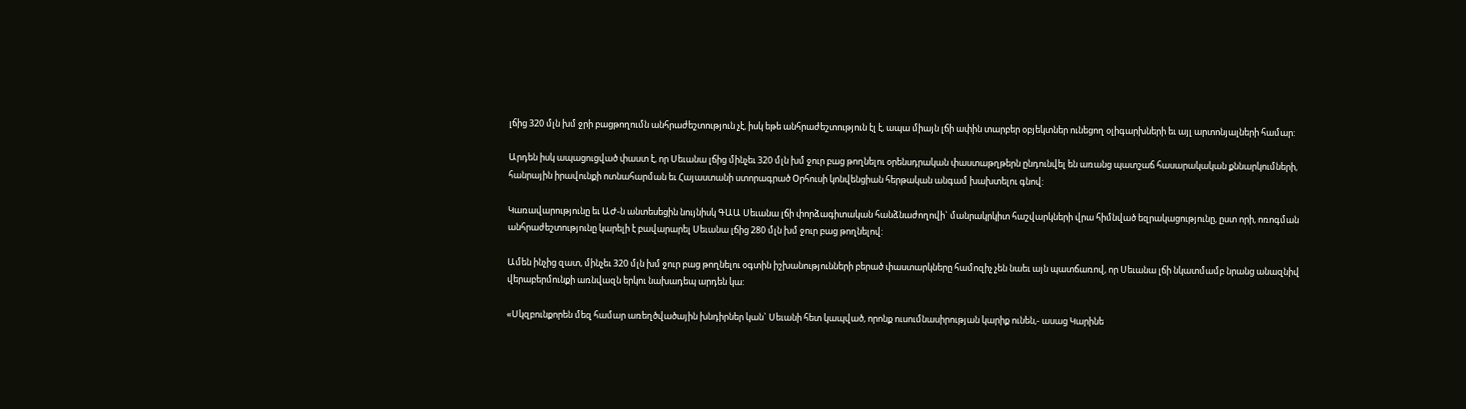լճից 320 մլն խմ ջրի բացթողումն անհրաժեշտություն չէ, իսկ եթե անհրաժեշտություն էլ է, ապա միայն լճի ափին տարբեր օբյեկտներ ունեցող օլիգարխների եւ այլ արտոնյալների համար:

Արդեն իսկ ապացուցված փաստ է, որ Սեւանա լճից մինչեւ 320 մլն խմ ջուր բաց թողնելու օրենսդրական փաստաթղթերն ընդունվել են առանց պատշաճ հասարակական քննարկումների, հանրային իրավունքի ոտնահարման եւ Հայաստանի ստորագրած Օրհուսի կոնվենցիան հերթական անգամ խախտելու գնով:

Կառավարությունը եւ ԱԺ-ն անտեսեցին նույնիսկ ԳԱԱ Սեւանա լճի փորձագիտական հանձնաժողովի` մանրակրկիտ հաշվարկների վրա հիմնված եզրակացությունը, ըստ որի, ոռոգման անհրաժեշտությունը կարելի է բավարարել Սեւանա լճից 280 մլն խմ ջուր բաց թողնելով:

Ամեն ինչից զատ, մինչեւ 320 մլն խմ ջուր բաց թողնելու օգտին իշխանությունների բերած փաստարկները համոզիչ չեն նաեւ այն պատճառով, որ Սեւանա լճի նկատմամբ նրանց անազնիվ վերաբերմունքի առնվազն երկու նախադեպ արդեն կա:

«Սկզբունքորեն մեզ համար առեղծվածային խնդիրներ կան` Սեւանի հետ կապված, որոնք ուսումնասիրության կարիք ունեն,- ասաց Կարինե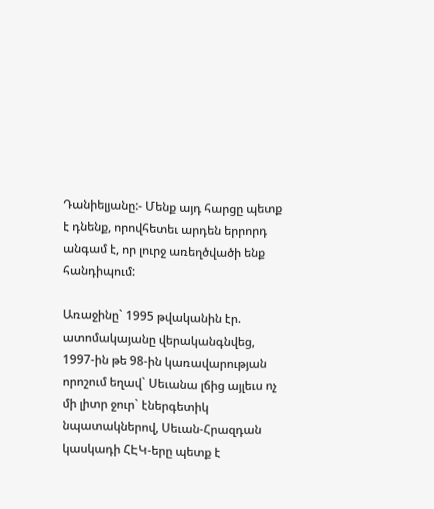Դանիելյանը:- Մենք այդ հարցը պետք է դնենք, որովհետեւ արդեն երրորդ անգամ է, որ լուրջ առեղծվածի ենք հանդիպում:

Առաջինը` 1995 թվականին էր. ատոմակայանը վերականգնվեց, 1997-ին թե 98-ին կառավարության որոշում եղավ` Սեւանա լճից այլեւս ոչ մի լիտր ջուր` էներգետիկ նպատակներով, Սեւան-Հրազդան կասկադի ՀԷԿ-երը պետք է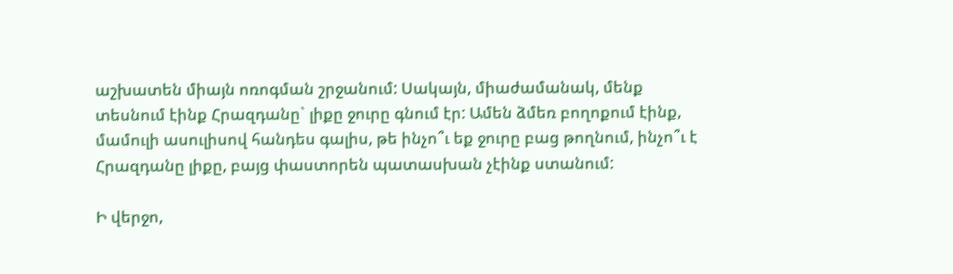աշխատեն միայն ոռոգման շրջանում: Սակայն, միաժամանակ, մենք տեսնում էինք Հրազդանը` լիքը ջուրը գնում էր: Ամեն ձմեռ բողոքում էինք, մամուլի ասուլիսով հանդես գալիս, թե ինչո՞ւ եք ջուրը բաց թողնում, ինչո՞ւ է Հրազդանը լիքը, բայց փաստորեն պատասխան չէինք ստանում:

Ի վերջո,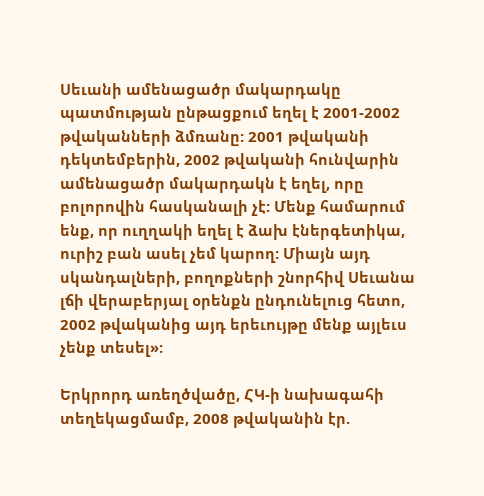Սեւանի ամենացածր մակարդակը պատմության ընթացքում եղել է 2001-2002 թվականների ձմռանը: 2001 թվականի դեկտեմբերին, 2002 թվականի հունվարին ամենացածր մակարդակն է եղել, որը բոլորովին հասկանալի չէ: Մենք համարում ենք, որ ուղղակի եղել է ձախ էներգետիկա, ուրիշ բան ասել չեմ կարող: Միայն այդ սկանդալների, բողոքների շնորհիվ Սեւանա լճի վերաբերյալ օրենքն ընդունելուց հետո, 2002 թվականից այդ երեւույթը մենք այլեւս չենք տեսել»:

Երկրորդ առեղծվածը, ՀԿ-ի նախագահի տեղեկացմամբ, 2008 թվականին էր.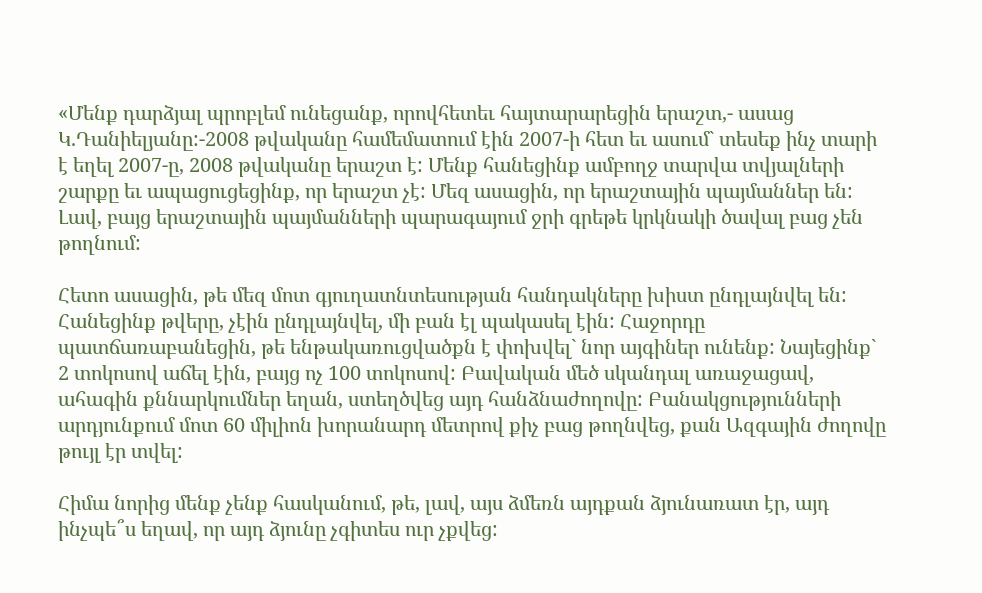«Մենք դարձյալ պրոբլեմ ունեցանք, որովհետեւ հայտարարեցին երաշտ,- ասաց Կ.Դանիելյանը:-2008 թվականը համեմատում էին 2007-ի հետ եւ ասում` տեսեք ինչ տարի է եղել 2007-ը, 2008 թվականը երաշտ է: Մենք հանեցինք ամբողջ տարվա տվյալների շարքը եւ ապացուցեցինք, որ երաշտ չէ: Մեզ ասացին, որ երաշտային պայմաններ են: Լավ, բայց երաշտային պայմանների պարագայում ջրի գրեթե կրկնակի ծավալ բաց չեն թողնում:

Հետո ասացին, թե մեզ մոտ գյուղատնտեսության հանդակները խիստ ընդլայնվել են: Հանեցինք թվերը, չէին ընդլայնվել, մի բան էլ պակասել էին: Հաջորդը պատճառաբանեցին, թե ենթակառուցվածքն է փոխվել` նոր այգիներ ունենք: Նայեցինք` 2 տոկոսով աճել էին, բայց ոչ 100 տոկոսով: Բավական մեծ սկանդալ առաջացավ, ահագին քննարկումներ եղան, ստեղծվեց այդ հանձնաժողովը: Բանակցությունների արդյունքում մոտ 60 միլիոն խորանարդ մետրով քիչ բաց թողնվեց, քան Ազգային ժողովը թույլ էր տվել:

Հիմա նորից մենք չենք հասկանում, թե, լավ, այս ձմեռն այդքան ձյունառատ էր, այդ ինչպե՞ս եղավ, որ այդ ձյունը չգիտես ուր չքվեց: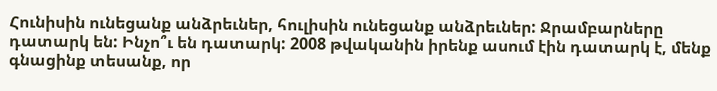Հունիսին ունեցանք անձրեւներ, հուլիսին ունեցանք անձրեւներ: Ջրամբարները դատարկ են: Ինչո՞ւ են դատարկ: 2008 թվականին իրենք ասում էին դատարկ է, մենք գնացինք տեսանք, որ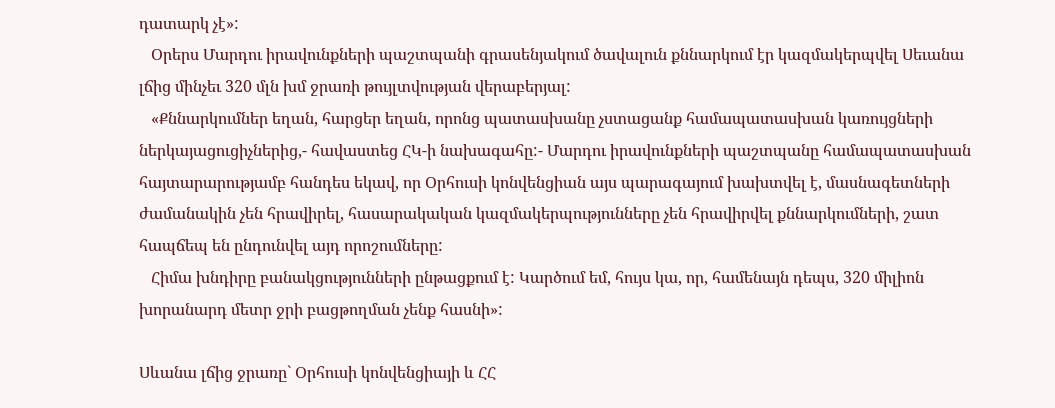դատարկ չէ»:
   Օրերս Մարդու իրավունքների պաշտպանի գրասենյակում ծավալուն քննարկում էր կազմակերպվել Սեւանա լճից մինչեւ 320 մլն խմ ջրառի թույլտվության վերաբերյալ:
   «Քննարկումներ եղան, հարցեր եղան, որոնց պատասխանը չստացանք համապատասխան կառույցների ներկայացուցիչներից,- հավաստեց ՀԿ-ի նախագահը:- Մարդու իրավունքների պաշտպանը համապատասխան հայտարարությամբ հանդես եկավ, որ Օրհուսի կոնվենցիան այս պարագայում խախտվել է, մասնագետների ժամանակին չեն հրավիրել, հասարակական կազմակերպությունները չեն հրավիրվել քննարկումների, շատ հապճեպ են ընդունվել այդ որոշումները:
   Հիմա խնդիրը բանակցությունների ընթացքում է: Կարծում եմ, հույս կա, որ, համենայն դեպս, 320 միլիոն խորանարդ մետր ջրի բացթողման չենք հասնի»:

Սևանա լճից ջրառը` Օրհուսի կոնվենցիայի և ՀՀ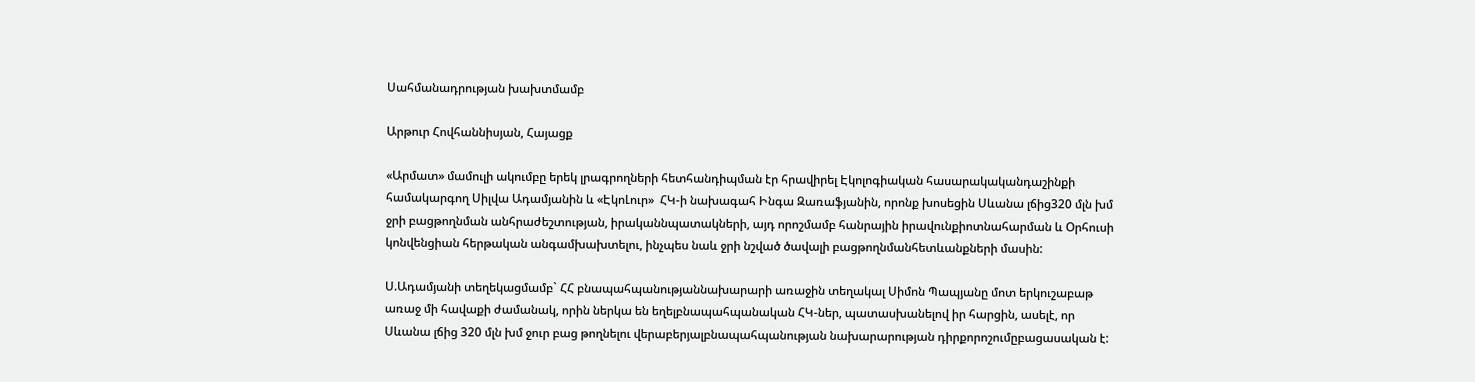Սահմանադրության խախտմամբ

Արթուր Հովհաննիսյան, Հայացք

«Արմատ» մամուլի ակումբը երեկ լրագրողների հետհանդիպման էր հրավիրել Էկոլոգիական հասարակականդաշինքի համակարգող Սիլվա Ադամյանին և «ԷկոԼուր»  ՀԿ-ի նախագահ Ինգա Զառաֆյանին, որոնք խոսեցին Սևանա լճից320 մլն խմ ջրի բացթողնման անհրաժեշտության, իրականնպատակների, այդ որոշմամբ հանրային իրավունքիոտնահարման և Օրհուսի կոնվենցիան հերթական անգամխախտելու, ինչպես նաև ջրի նշված ծավալի բացթողնմանհետևանքների մասին:

Ս.Ադամյանի տեղեկացմամբ` ՀՀ բնապահպանությաննախարարի առաջին տեղակալ Սիմոն Պապյանը մոտ երկուշաբաթ առաջ մի հավաքի ժամանակ, որին ներկա են եղելբնապահպանական ՀԿ-ներ, պատասխանելով իր հարցին, ասելէ, որ Սևանա լճից 320 մլն խմ ջուր բաց թողնելու վերաբերյալբնապահպանության նախարարության դիրքորոշումըբացասական է: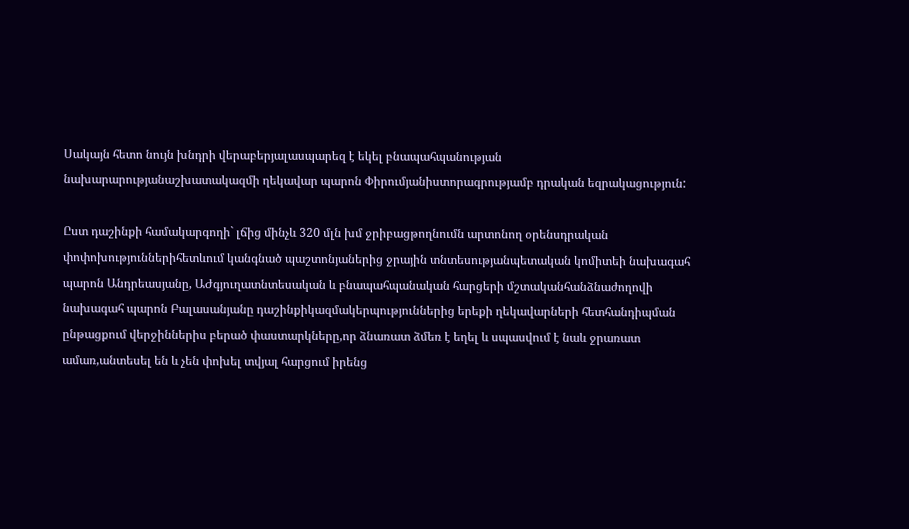Սակայն հետո նույն խնդրի վերաբերյալասպարեզ է եկել բնապահպանության նախարարությանաշխատակազմի ղեկավար պարոն Փիրումյանիստորագրությամբ դրական եզրակացություն:

Ըստ դաշինքի համակարգողի` լճից մինչև 320 մլն խմ ջրիբացթողնումն արտոնող օրենսդրական փոփոխություններիհետևում կանգնած պաշտոնյաներից ջրային տնտեսությանպետական կոմիտեի նախագահ պարոն Անդրեասյանը, ԱԺգյուղատնտեսական և բնապահպանական հարցերի մշտականհանձնաժողովի նախագահ պարոն Բալասանյանը դաշինքիկազմակերպություններից երեքի ղեկավարների հետհանդիպման ընթացքում վերջիններիս բերած փաստարկները,որ ձնառատ ձմեռ է եղել և սպասվում է նաև ջրառատ ամառ,անտեսել են և չեն փոխել տվյալ հարցում իրենց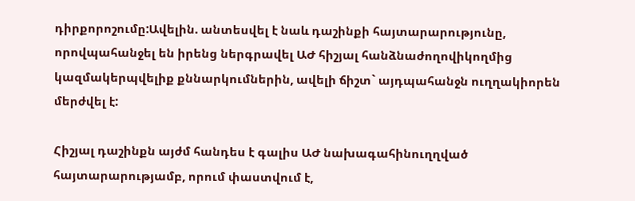դիրքորոշումը:Ավելին. անտեսվել է նաև դաշինքի հայտարարությունը, որովպահանջել են իրենց ներգրավել ԱԺ հիշյալ հանձնաժողովիկողմից կազմակերպվելիք քննարկումներին, ավելի ճիշտ` այդպահանջն ուղղակիորեն մերժվել է:

Հիշյալ դաշինքն այժմ հանդես է գալիս ԱԺ նախագահինուղղված հայտարարությամբ, որում փաստվում է,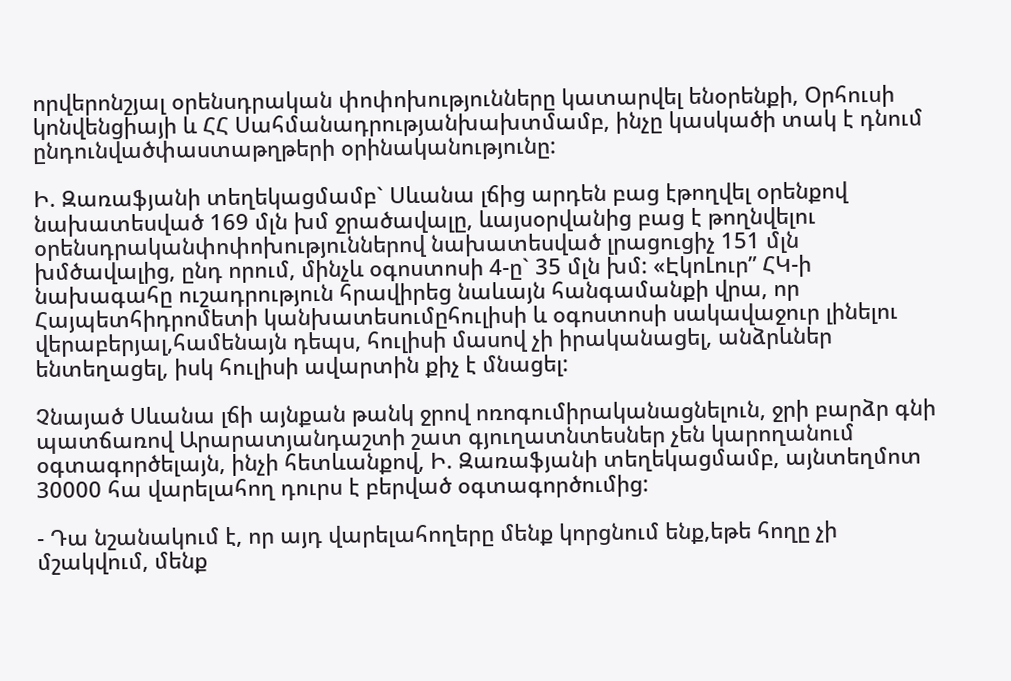որվերոնշյալ օրենսդրական փոփոխությունները կատարվել ենօրենքի, Օրհուսի կոնվենցիայի և ՀՀ Սահմանադրությանխախտմամբ, ինչը կասկածի տակ է դնում ընդունվածփաստաթղթերի օրինականությունը:

Ի. Զառաֆյանի տեղեկացմամբ` Սևանա լճից արդեն բաց էթողվել օրենքով նախատեսված 169 մլն խմ ջրածավալը, ևայսօրվանից բաց է թողնվելու օրենսդրականփոփոխություններով նախատեսված լրացուցիչ 151 մլն խմծավալից, ընդ որում, մինչև օգոստոսի 4-ը` 35 մլն խմ: «ԷկոԼուր” ՀԿ-ի նախագահը ուշադրություն հրավիրեց նաևայն հանգամանքի վրա, որ Հայպետհիդրոմետի կանխատեսումըհուլիսի և օգոստոսի սակավաջուր լինելու վերաբերյալ,համենայն դեպս, հուլիսի մասով չի իրականացել, անձրևներ ենտեղացել, իսկ հուլիսի ավարտին քիչ է մնացել:

Չնայած Սևանա լճի այնքան թանկ ջրով ոռոգումիրականացնելուն, ջրի բարձր գնի պատճառով Արարատյանդաշտի շատ գյուղատնտեսներ չեն կարողանում օգտագործելայն, ինչի հետևանքով, Ի. Զառաֆյանի տեղեկացմամբ, այնտեղմոտ 30000 հա վարելահող դուրս է բերված օգտագործումից:

- Դա նշանակում է, որ այդ վարելահողերը մենք կորցնում ենք,եթե հողը չի մշակվում, մենք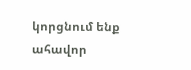կորցնում ենք ահավոր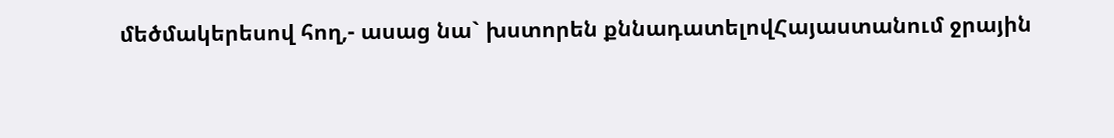մեծմակերեսով հող,- ասաց նա` խստորեն քննադատելովՀայաստանում ջրային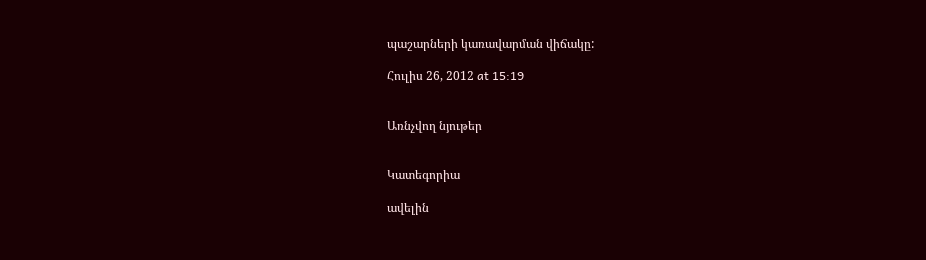պաշարների կառավարման վիճակը:

Հուլիս 26, 2012 at 15:19


Առնչվող նյութեր


Կատեգորիա

ավելին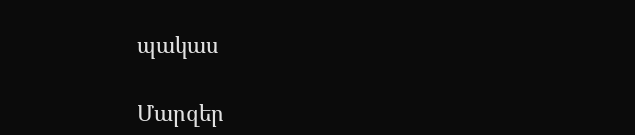պակաս

Մարզեր